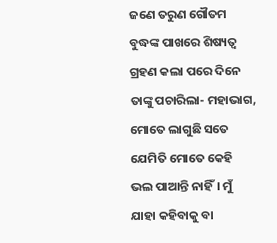ଜଣେ ତରୁଣ ଗୌତମ ବୁଦ୍ଧଙ୍କ ପାଖରେ ଶିଷ୍ୟତ୍ବ ଗ୍ରହଣ କଲା ପରେ ଦିନେ ତାଙ୍କୁ ପଚାରିଲା- ମହାଭାଗ, ମୋତେ ଲାଗୁଛି ସତେ ଯେମିତି ମୋତେ କେହି ଭଲ ପାଆନ୍ତି ନାହିଁ। ମୁଁ ଯାହା କହିବାକୁ ବା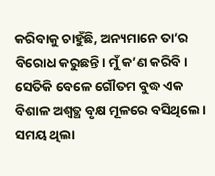କରିବାକୁ ଚାହୁଁଛି, ଅନ୍ୟମାନେ ତା’ର ବିରୋଧ କରୁଛନ୍ତି। ମୁଁ କ’ଣ କରିବି।
ସେତିକି ବେଳେ ଗୌତମ ବୁଦ୍ଧ ଏକ ବିଶାଳ ଅଶ୍ବତ୍ଥ ବୃକ୍ଷ ମୂଳରେ ବସିଥିଲେ। ସମୟ ଥିଲା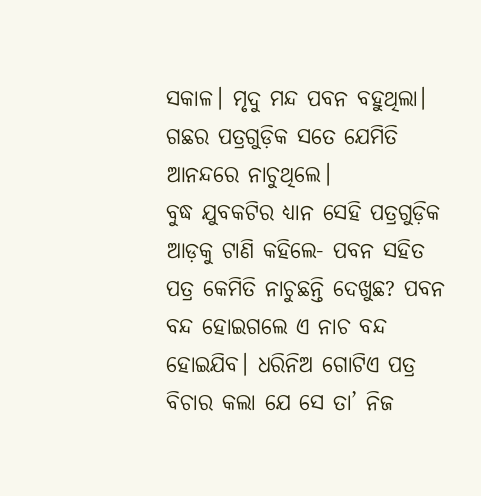ସକାଳ। ମୃଦୁ ମନ୍ଦ ପବନ ବହୁଥିଲା। ଗଛର ପତ୍ରଗୁଡ଼ିକ ସତେ ଯେମିତି ଆନନ୍ଦରେ ନାଚୁଥିଲେ।
ବୁଦ୍ଧ ଯୁବକଟିର ଧ୍ୟାନ ସେହି ପତ୍ରଗୁଡ଼ିକ ଆଡ଼କୁ ଟାଣି କହିଲେ- ପବନ ସହିତ ପତ୍ର କେମିତି ନାଚୁଛନ୍ତି ଦେଖୁଛ? ପବନ ବନ୍ଦ ହୋଇଗଲେ ଏ ନାଚ ବନ୍ଦ ହୋଇଯିବ। ଧରିନିଅ ଗୋଟିଏ ପତ୍ର ବିଚାର କଲା ଯେ ସେ ତା’ ନିଜ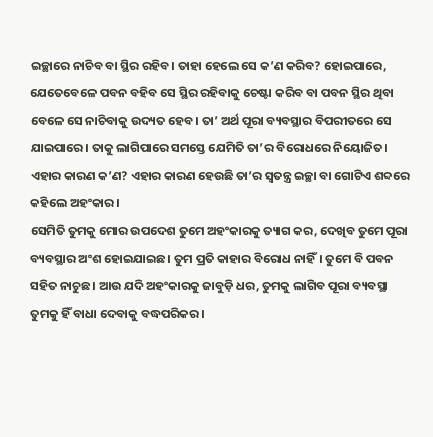ଇଚ୍ଛାରେ ନାଚିବ ବା ସ୍ଥିର ରହିବ। ତାହା ହେଲେ ସେ କ’ଣ କରିବ? ହୋଇପାରେ, ଯେତେବେଳେ ପବନ ବହିବ ସେ ସ୍ଥିର ରହିବାକୁ ଚେଷ୍ଟା କରିବ ବା ପବନ ସ୍ଥିର ଥିବା ବେଳେ ସେ ନାଚିବାକୁ ଉଦ୍ୟତ ହେବ। ତା’ ଅର୍ଥ ପୂରା ବ୍ୟବସ୍ଥାର ବିପରୀତରେ ସେ ଯାଇପାରେ। ତାକୁ ଲାଗିପାରେ ସମସ୍ତେ ଯେମିତି ତା’ର ବିରୋଧରେ ନିୟୋଜିତ। ଏହାର କାରଣ କ’ଣ? ଏହାର କାରଣ ହେଉଛି ତା’ର ସ୍ବତନ୍ତ୍ର ଇଚ୍ଛା ବା ଗୋଟିଏ ଶବ୍ଦରେ କହିଲେ ଅହଂକାର।
ସେମିତି ତୁମକୁ ମୋର ଉପଦେଶ ତୁମେ ଅହଂକାରକୁ ତ୍ୟାଗ କର, ଦେଖିବ ତୁମେ ପୂରା ବ୍ୟବସ୍ଥାର ଅଂଶ ହୋଇଯାଇଛ। ତୁମ ପ୍ରତି କାହାର ବିରୋଧ ନାହିଁ। ତୁମେ ବି ପବନ ସହିତ ନାଚୁଛ। ଆଉ ଯଦି ଅହଂକାରକୁ ଜାବୁଡ଼ି ଧର, ତୁମକୁ ଲାଗିବ ପୂରା ବ୍ୟବସ୍ଥା ତୁମକୁ ହିଁ ବାଧା ଦେବାକୁ ବଦ୍ଧପରିକର।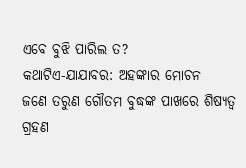ଏବେ ବୁଝି ପାରିଲ ତ?
କଥାଟିଏ-ଯାଯାବର: ଅହଙ୍କାର ମୋଚନ
ଜଣେ ତରୁଣ ଗୌତମ ବୁଦ୍ଧଙ୍କ ପାଖରେ ଶିଷ୍ୟତ୍ବ ଗ୍ରହଣ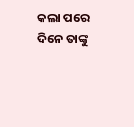କଲା ପରେ ଦିନେ ତାଙ୍କୁ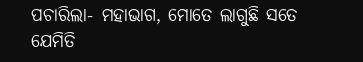ପଚାରିଲା- ମହାଭାଗ, ମୋତେ ଲାଗୁଛି ସତେ ଯେମିତି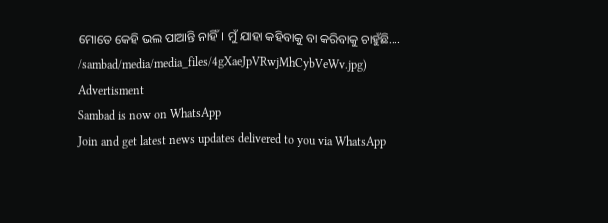ମୋତେ କେହି ଭଲ ପାଆନ୍ତି ନାହିଁ। ମୁଁ ଯାହା କହିବାକୁ ବା କରିବାକୁ ଚାହୁଁଛି....
/sambad/media/media_files/4gXaeJpVRwjMhCybVeWv.jpg)
Advertisment
Sambad is now on WhatsApp
Join and get latest news updates delivered to you via WhatsApp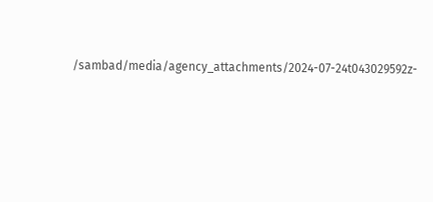/sambad/media/agency_attachments/2024-07-24t043029592z-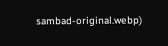sambad-original.webp)